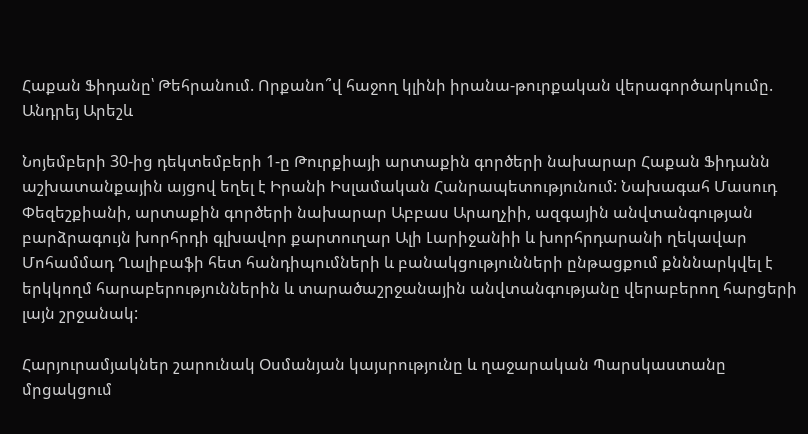Հաքան Ֆիդանը՝ Թեհրանում. Որքանո՞վ հաջող կլինի իրանա-թուրքական վերագործարկումը. Անդրեյ Արեշև

Նոյեմբերի 30-ից դեկտեմբերի 1-ը Թուրքիայի արտաքին գործերի նախարար Հաքան Ֆիդանն աշխատանքային այցով եղել է Իրանի Իսլամական Հանրապետությունում: Նախագահ Մասուդ Փեզեշքիանի, արտաքին գործերի նախարար Աբբաս Արաղչիի, ազգային անվտանգության բարձրագույն խորհրդի գլխավոր քարտուղար Ալի Լարիջանիի և խորհրդարանի ղեկավար Մոհամմադ Ղալիբաֆի հետ հանդիպումների և բանակցությունների ընթացքում քնննարկվել է երկկողմ հարաբերություններին և տարածաշրջանային անվտանգությանը վերաբերող հարցերի լայն շրջանակ:

Հարյուրամյակներ շարունակ Օսմանյան կայսրությունը և ղաջարական Պարսկաստանը մրցակցում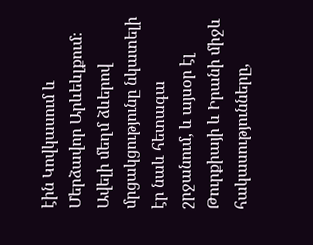էին Կովկասում և Մերձավոր Արևեևլքում։ Ավելի մեղմ ձևերով մրցակցությունը նկատելի էր նաև հետագա շրջանում, և այսօր էլ Թուրքիայի և Իրանի միջև հակասությունները,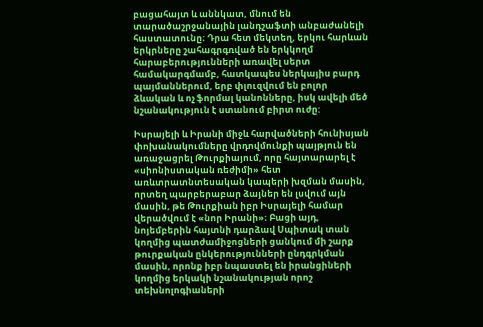բացահայտ և աննկատ, մնում են տարածաշրջանային լանդշաֆտի անբաժանելի հաստատունը։ Դրա հետ մեկտեղ, երկու հարևան երկրները շահագրգռված են երկկողմ հարաբերությունների առավել սերտ համակարգմամբ, հատկապես ներկայիս բարդ պայմաններում, երբ փլուզվում են բոլոր ձևական և ոչ ֆորմալ կանոնները, իսկ ավելի մեծ նշանակություն է ստանում բիրտ ուժը:

Իսրայելի և Իրանի միջև հարվածների հունիսյան փոխանակումները վրդովմունքի պայթյուն են առաջացրել Թուրքիայում, որը հայտարարել է «սիոնիստական ռեժիմի» հետ առևտրատնտեսական կապերի խզման մասին, որտեղ պարբերաբար ձայներ են լսվում այն մասին, թե Թուրքիան իբր Իսրայելի համար վերածվում է «նոր Իրանի»։ Բացի այդ, նոյեմբերին հայտնի դարձավ Սպիտակ տան կողմից պատժամիջոցների ցանկում մի շարք թուրքական ընկերությունների ընդգրկման մասին, որոնք իբր նպաստել են իրանցիների կողմից երկակի նշանակության որոշ տեխնոլոգիաների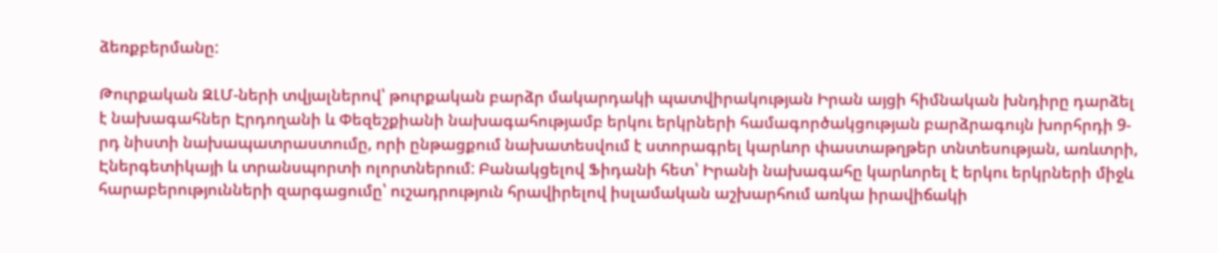ձեռքբերմանը:

Թուրքական ԶԼՄ-ների տվյալներով՝ թուրքական բարձր մակարդակի պատվիրակության Իրան այցի հիմնական խնդիրը դարձել է նախագահներ Էրդողանի և Փեզեշքիանի նախագահությամբ երկու երկրների համագործակցության բարձրագույն խորհրդի 9-րդ նիստի նախապատրաստումը, որի ընթացքում նախատեսվում է ստորագրել կարևոր փաստաթղթեր տնտեսության, առևտրի, Էներգետիկայի և տրանսպորտի ոլորտներում: Բանակցելով Ֆիդանի հետ՝ Իրանի նախագահը կարևորել է երկու երկրների միջև հարաբերությունների զարգացումը՝ ուշադրություն հրավիրելով իսլամական աշխարհում առկա իրավիճակի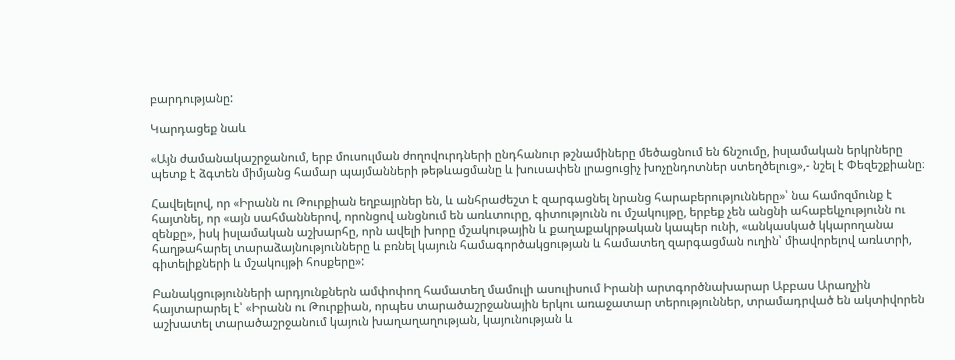բարդությանը:

Կարդացեք նաև

«Այն ժամանակաշրջանում, երբ մուսուլման ժողովուրդների ընդհանուր թշնամիները մեծացնում են ճնշումը, իսլամական երկրները պետք է ձգտեն միմյանց համար պայմանների թեթևացմանը և խուսափեն լրացուցիչ խոչընդոտներ ստեղծելուց»,- նշել է Փեզեշքիանը։

Հավելելով, որ «Իրանն ու Թուրքիան եղբայրներ են, և անհրաժեշտ է զարգացնել նրանց հարաբերությունները»՝ նա համոզմունք է հայտնել, որ «այն սահմաններով, որոնցով անցնում են առևտուրը, գիտությունն ու մշակույթը, երբեք չեն անցնի ահաբեկչությունն ու զենքը», իսկ իսլամական աշխարհը, որն ավելի խորը մշակութային և քաղաքակրթական կապեր ունի, «անկասկած կկարողանա հաղթահարել տարաձայնությունները և բռնել կայուն համագործակցության և համատեղ զարգացման ուղին՝ միավորելով առևտրի, գիտելիքների և մշակույթի հոսքերը»:

Բանակցությունների արդյունքներն ամփոփող համատեղ մամուլի ասուլիսում Իրանի արտգործնախարար Աբբաս Արաղչին հայտարարել է՝ «Իրանն ու Թուրքիան, որպես տարածաշրջանային երկու առաջատար տերություններ, տրամադրված են ակտիվորեն աշխատել տարածաշրջանում կայուն խաղաղաղության, կայունության և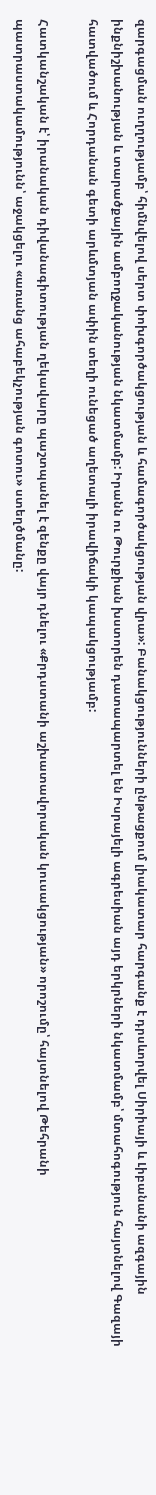զարգացման ուղղությամբ՝ հիմնվելով սերտ փոխգործակցության և համագործակցության վրա»: Բանակցությունների ընթացքում լիակատար հարգանք է դրսևորվել Սիրիայի և Լիբանանի ազգային ինքնիշխանության և տարածքային ամբողջականության նկատմամբ: Իրանն ու Թուրքիան խստորեն դատապարտել են Իսրայելի ագրեսիան այդ երկրների նկատմամբ՝ մտահոգություն հայտնելով Գազայի հատվածում և Հորդանան գետի արևմտյան ափին տեղի ունեցած աղետալի իրավիճակի կապակցությամբ:

Հատկանշական է՝ իրանական դիվանագիտության ղեկավարը պաշտպանել է զենքը վայր դնելու «Քրդստանի աշխատավորական կուսակցության» որոշումը՝ հայտնելով Թեհրանի պատրաստակամությունն՝ աջակցելու «առանց ահաբեկչության գոտու» ստեղծմանը: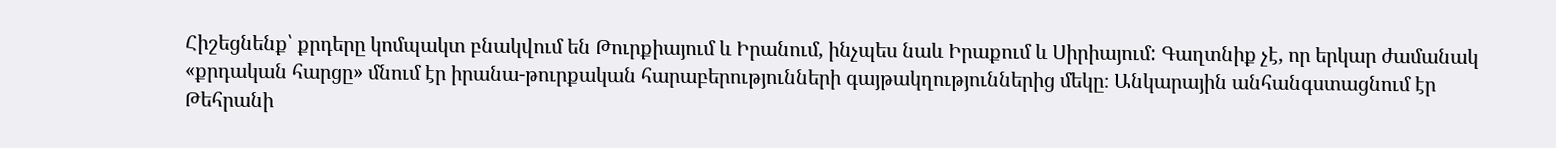Հիշեցնենք՝ քրդերը կոմպակտ բնակվում են Թուրքիայում և Իրանում, ինչպես նաև Իրաքում և Սիրիայում: Գաղտնիք չէ, որ երկար ժամանակ «քրդական հարցը» մնում էր իրանա-թուրքական հարաբերությունների գայթակղություններից մեկը։ Անկարային անհանգստացնում էր Թեհրանի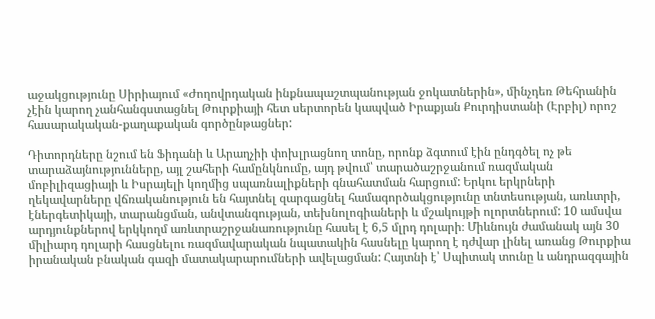աջակցությունը Սիրիայում «Ժողովրդական ինքնապաշտպանության ջոկատներին», մինչդեռ Թեհրանին չէին կարող չանհանգստացնել Թուրքիայի հետ սերտորեն կապված Իրաքյան Քուրդիստանի (Էրբիլ) որոշ հասարակական-քաղաքական գործընթացներ:

Դիտորդները նշում են Ֆիդանի և Արաղչիի փոխլրացնող տոնը, որոնք ձգտում էին ընդգծել ոչ թե տարաձայնությունները, այլ շահերի համընկնումը, այդ թվում՝ տարածաշրջանում ռազմական մոբիլիզացիայի և Իսրայելի կողմից սպառնալիքների գնահատման հարցում: Երկու երկրների ղեկավարները վճռականություն են հայտնել զարգացնել համագործակցությունը տնտեսության, առևտրի, էներգետիկայի, տարանցման, անվտանգության, տեխնոլոգիաների և մշակույթի ոլորտներում: 10 ամսվա արդյունքներով երկկողմ առևտրաշրջանառությունը հասել է 6,5 մլրդ դոլարի։ Միևնույն ժամանակ այն 30 միլիարդ դոլարի հասցնելու ռազմավարական նպատակին հասնելը կարող է դժվար լինել առանց Թուրքիա իրանական բնական գազի մատակարարումների ավելացման: Հայտնի է՝ Սպիտակ տունը և անդրազգային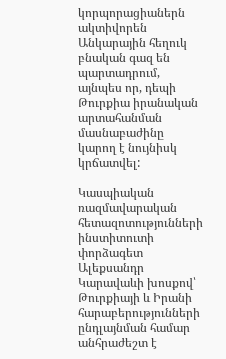կորպորացիաներն ակտիվորեն Անկարային հեղուկ բնական գազ են պարտադրում, այնպես որ, դեպի Թուրքիա իրանական արտահանման մասնաբաժինը կարող է նույնիսկ կրճատվել:

Կասպիական ռազմավարական հետազոտությունների ինստիտուտի փորձագետ Ալեքսանդր Կարավաևի խոսքով՝ Թուրքիայի և Իրանի հարաբերությունների ընդլայնման համար անհրաժեշտ է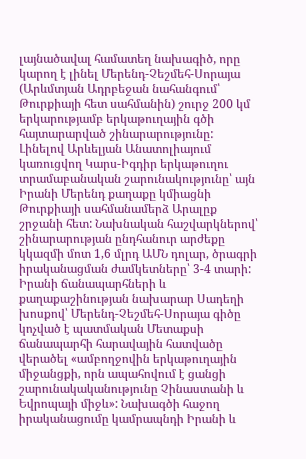լայնածավալ համատեղ նախագիծ, որը կարող է լինել Մերենդ-Չեշմեհ-Սորայա (Արևմտյան Ադրբեջան նահանգում՝ Թուրքիայի հետ սահմանին) շուրջ 200 կմ երկարությամբ երկաթուղային գծի հայտարարված շինարարությունը: Լինելով Արևելյան Անատոլիայում կառուցվող Կարս-Իգդիր երկաթուղու տրամաբանական շարունակությունը՝ այն Իրանի Մերենդ քաղաքը կմիացնի Թուրքիայի սահմանամերձ Արալըք շրջանի հետ: Նախնական հաշվարկներով՝ շինարարության ընդհանուր արժեքը կկազմի մոտ 1,6 մլրդ ԱՄՆ դոլար, ծրագրի իրականացման ժամկետները՝ 3-4 տարի: Իրանի ճանապարհների և քաղաքաշինության նախարար Սադեղի խոսքով՝ Մերենդ-Չեշմեհ-Սորայա գիծը կոչված է պատմական Մետաքսի ճանապարհի հարավային հատվածը վերածել «ամբողջովին երկաթուղային միջանցքի, որն ապահովում է ցանցի շարունակականությունը Չինաստանի և Եվրոպայի միջև»: Նախագծի հաջող իրականացումը կամրապնդի Իրանի և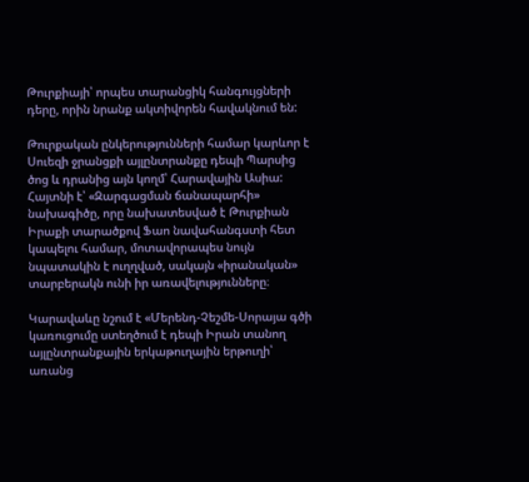Թուրքիայի՝ որպես տարանցիկ հանգույցների դերը, որին նրանք ակտիվորեն հավակնում են:

Թուրքական ընկերությունների համար կարևոր է Սուեզի ջրանցքի այլընտրանքը դեպի Պարսից ծոց և դրանից այն կողմ՝ Հարավային Ասիա: Հայտնի է՝ «Զարգացման ճանապարհի» նախագիծը, որը նախատեսված է Թուրքիան Իրաքի տարածքով Ֆաո նավահանգստի հետ կապելու համար, մոտավորապես նույն նպատակին է ուղղված, սակայն «իրանական» տարբերակն ունի իր առավելությունները։

Կարավաևը նշում է «Մերենդ-Չեշմե-Սորայա գծի կառուցումը ստեղծում է դեպի Իրան տանող այլընտրանքային երկաթուղային երթուղի՝ առանց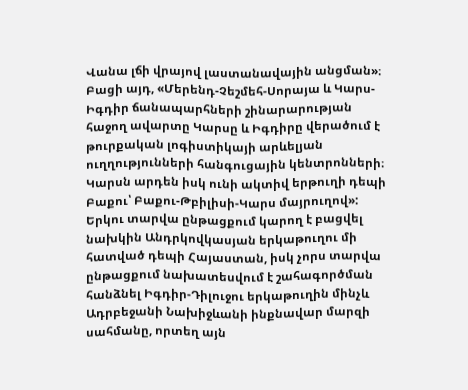Վանա լճի վրայով լաստանավային անցման»։ Բացի այդ, «Մերենդ-Չեշմեհ-Սորայա և Կարս-Իգդիր ճանապարհների շինարարության հաջող ավարտը Կարսը և Իգդիրը վերածում է թուրքական լոգիստիկայի արևելյան ուղղությունների հանգուցային կենտրոնների։ Կարսն արդեն իսկ ունի ակտիվ երթուղի դեպի Բաքու՝ Բաքու-Թբիլիսի-Կարս մայրուղով»: Երկու տարվա ընթացքում կարող է բացվել նախկին Անդրկովկասյան երկաթուղու մի հատված դեպի Հայաստան, իսկ չորս տարվա ընթացքում նախատեսվում է շահագործման հանձնել Իգդիր-Դիլուջու երկաթուղին մինչև Ադրբեջանի Նախիջևանի ինքնավար մարզի սահմանը, որտեղ այն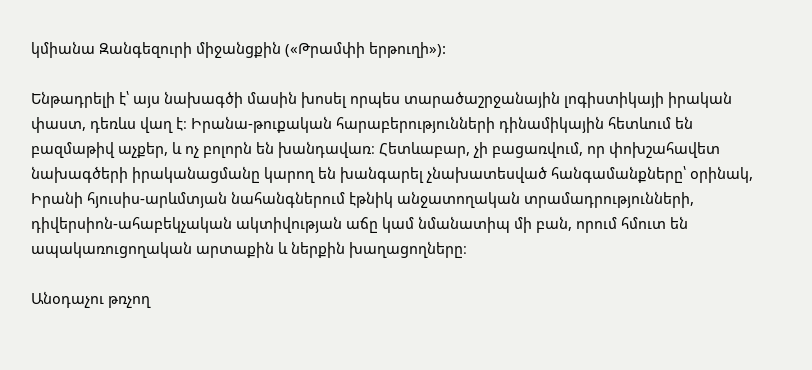կմիանա Զանգեզուրի միջանցքին («Թրամփի երթուղի»):

Ենթադրելի է՝ այս նախագծի մասին խոսել որպես տարածաշրջանային լոգիստիկայի իրական փաստ, դեռևս վաղ է։ Իրանա-թուքական հարաբերությունների դինամիկային հետևում են բազմաթիվ աչքեր, և ոչ բոլորն են խանդավառ։ Հետևաբար, չի բացառվում, որ փոխշահավետ նախագծերի իրականացմանը կարող են խանգարել չնախատեսված հանգամանքները՝ օրինակ, Իրանի հյուսիս-արևմտյան նահանգներում էթնիկ անջատողական տրամադրությունների, դիվերսիոն-ահաբեկչական ակտիվության աճը կամ նմանատիպ մի բան, որում հմուտ են ապակառուցողական արտաքին և ներքին խաղացողները։

Անօդաչու թռչող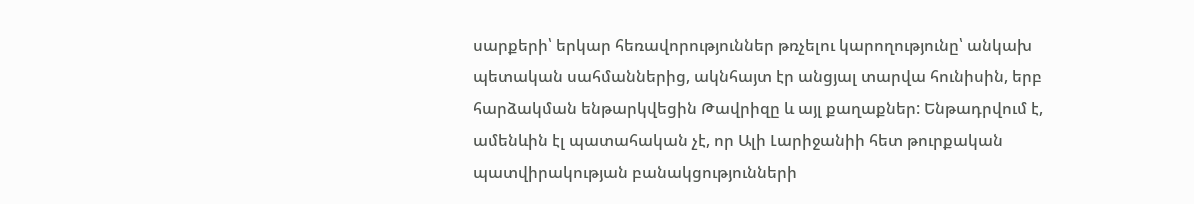սարքերի՝ երկար հեռավորություններ թռչելու կարողությունը՝ անկախ պետական սահմաններից, ակնհայտ էր անցյալ տարվա հունիսին, երբ հարձակման ենթարկվեցին Թավրիզը և այլ քաղաքներ: Ենթադրվում է, ամենևին էլ պատահական չէ, որ Ալի Լարիջանիի հետ թուրքական պատվիրակության բանակցությունների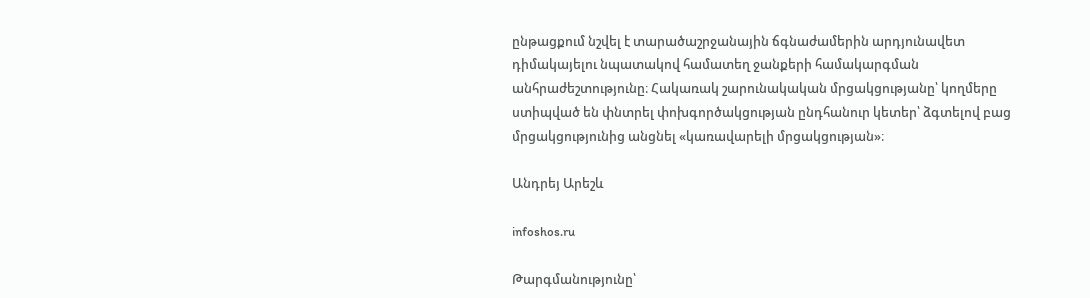ընթացքում նշվել է տարածաշրջանային ճգնաժամերին արդյունավետ դիմակայելու նպատակով համատեղ ջանքերի համակարգման անհրաժեշտությունը։ Հակառակ շարունակական մրցակցությանը՝ կողմերը ստիպված են փնտրել փոխգործակցության ընդհանուր կետեր՝ ձգտելով բաց մրցակցությունից անցնել «կառավարելի մրցակցության»։

Անդրեյ Արեշև

infoshos.ru

Թարգմանությունը՝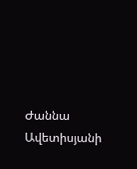Ժաննա Ավետիսյանի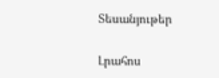Տեսանյութեր

Լրահոս